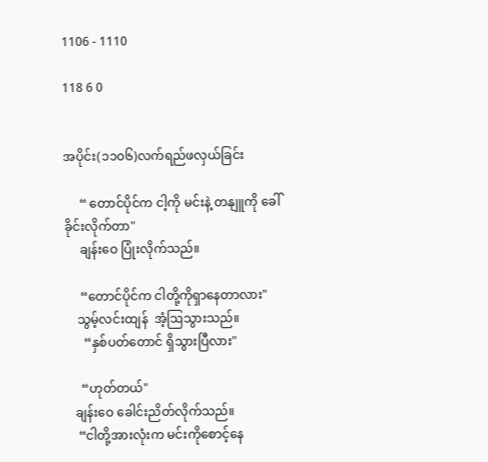1106 - 1110

118 6 0


အပိုင်း(၁၁၀၆)လက်ရည်ဖလှယ်ခြင်း

     “ တောင်ပိုင်က ငါ့ကို မင်းနဲ့ တနျူကို ခေါ်ခိုင်းလိုက်တာ"
     ချန်းဝေ ပြုံးလိုက်သည်။

     “တောင်ပိုင်က ငါတို့ကိုရှာနေတာလား"
    သွမ့်လင်းထျန်  အံ့ဩသွားသည်။
      “နှစ်ပတ်တောင် ရှိသွားပြီလား"

     “ဟုတ်တယ်"
   ချန်းဝေ ခေါင်းညိတ်လိုက်သည်။
    “ငါတို့အားလုံးက မင်းကိုစောင့်နေ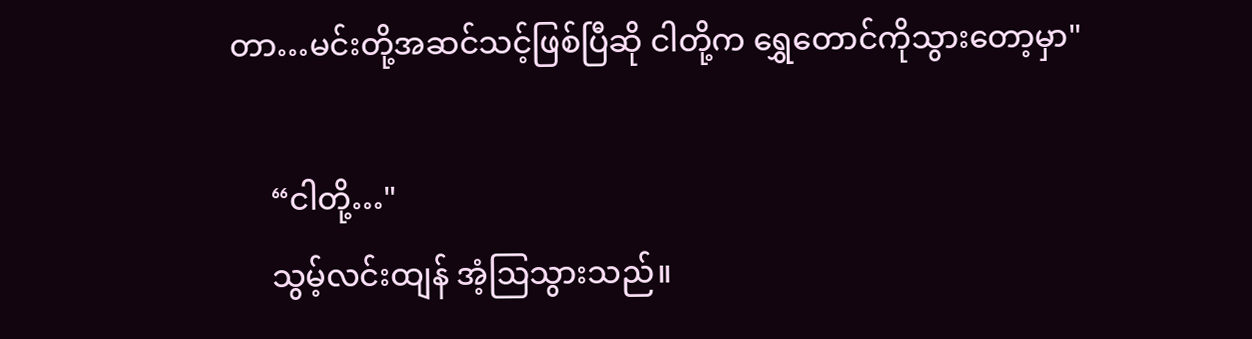တာ…မင်းတို့အဆင်သင့်ဖြစ်ပြီဆို ငါတို့က ရွှေတောင်ကိုသွားတော့မှာ"

     “ငါတို့…"
     သွမ့်လင်းထျန် အံ့ဩသွားသည်။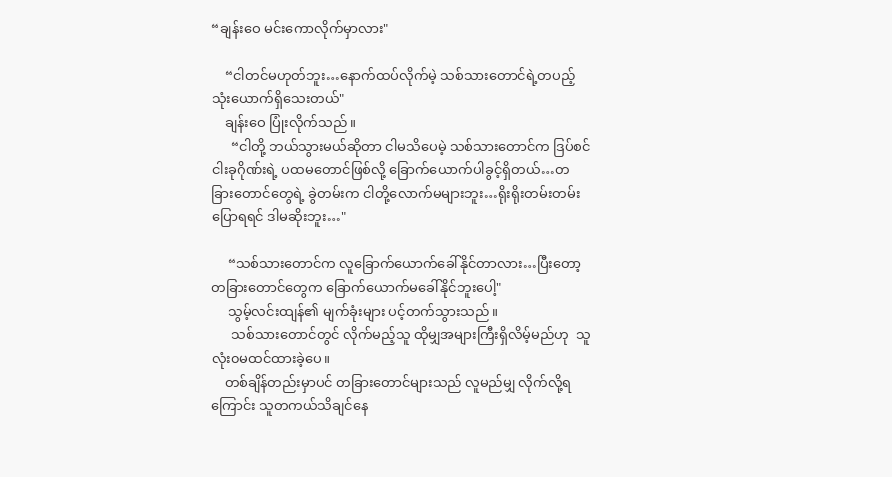“ချန်းဝေ မင်းကောလိုက်မှာလား"

    “ငါတင်မဟုတ်ဘူး…နောက်ထပ်လိုက်မဲ့ သစ်သားတောင်ရဲ့တပည့်သုံးယောက်ရှိသေးတယ်"
    ချန်းဝေ ပြုံးလိုက်သည်။
      “ငါတို့ ဘယ်သွားမယ်ဆိုတာ ငါမသိပေမဲ့ သစ်သားတောင်က ဒြပ်စင်ငါးခုဂိုဏ်းရဲ့ ပထမတောင်ဖြစ်လို့ ခြောက်ယောက်ပါခွင့်ရှိတယ်…တခြားတောင်တွေရဲ့ ခွဲတမ်းက ငါတို့လောက်မများဘူး…ရိုးရိုးတမ်းတမ်းပြောရရင် ဒါမဆိုးဘူး…"

     “သစ်သားတောင်က လူခြောက်ယောက်ခေါ်နိုင်တာလား…ပြီးတော့ တခြားတောင်တွေက ခြောက်ယောက်မခေါ်နိုင်ဘူးပေါ့"
     သွမ့်လင်းထျန်၏ မျက်ခုံးများ ပင့်တက်သွားသည်။
      သစ်သားတောင်တွင် လိုက်မည့်သူ ထိုမျှအများကြီးရှိလိမ့်မည်ဟု  သူ လုံး၀မထင်ထားခဲ့ပေ။
    တစ်ချိန်တည်းမှာပင် တခြားတောင်များသည် လူမည်မျှ လိုက်လို့ရကြောင်း သူတကယ်သိချင်နေ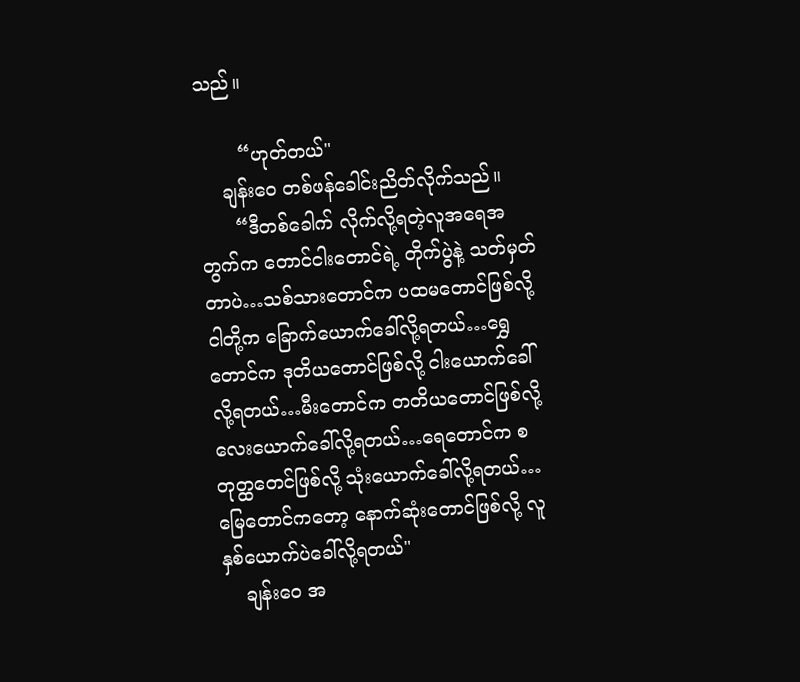သည်။

       “ဟုတ်တယ်"
    ချန်းဝေ တစ်ဖန်ခေါင်းညိတ်လိုက်သည်။
      “ဒီတစ်ခေါက် လိုက်လို့ရတဲ့လူအရေအတွက်က တောင်ငါးတောင်ရဲ့ တိုက်ပွဲနဲ့ သတ်မှတ်တာပဲ…သစ်သားတောင်က ပထမတောင်ဖြစ်လို့ ငါတို့က ခြောက်ယောက်ခေါ်လို့ရတယ်…ရွှေတောင်က ဒုတိယတောင်ဖြစ်လို့ ငါးယောက်ခေါ်လို့ရတယ်…မီးတောင်က တတိယတောင်ဖြစ်လို့ လေးယောက်ခေါ်လို့ရတယ်…ရေတောင်က စတုတ္ထတေင်ဖြစ်လို့ သုံးယောက်ခေါ်လို့ရတယ်…မြေ‌တောင်ကတော့ နောက်ဆုံးတောင်ဖြစ်လို့ လူနှစ်ယောက်ပဲခေါ်လို့ရတယ်"
    ချန်းဝေ အ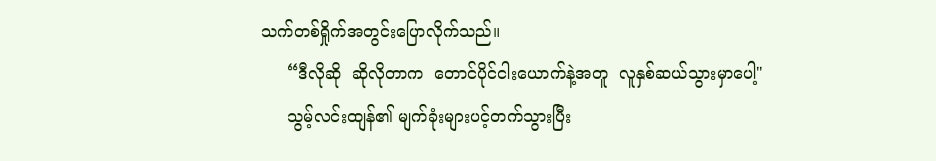သက်တစ်ရှိုက်အတွင်းပြောလိုက်သည်။
     “ဒီလိုဆို  ဆိုလိုတာက  တောင်ပိုင်ငါးယောက်နဲ့အတူ  လူနှစ်ဆယ်သွားမှာပေါ့"
     သွမ့်လင်းထျန်၏ မျက်ခုံးများပင့်တက်သွားပြီး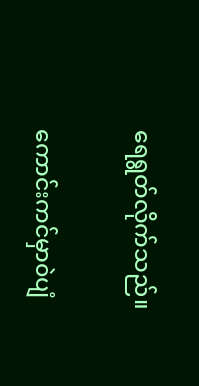ရေရွတ်လိုက်သည်။

ကောင်းကင်မှာ၀ဲပျံ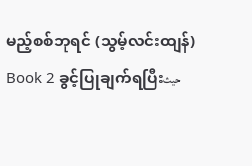မည့်စစ်ဘုရင် (သွမ့်လင်းထျန်) Book 2 ခွင့်ပြုချက်ရပြီးحيث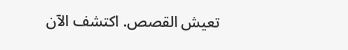تعيش القصص. اكتشف الآن